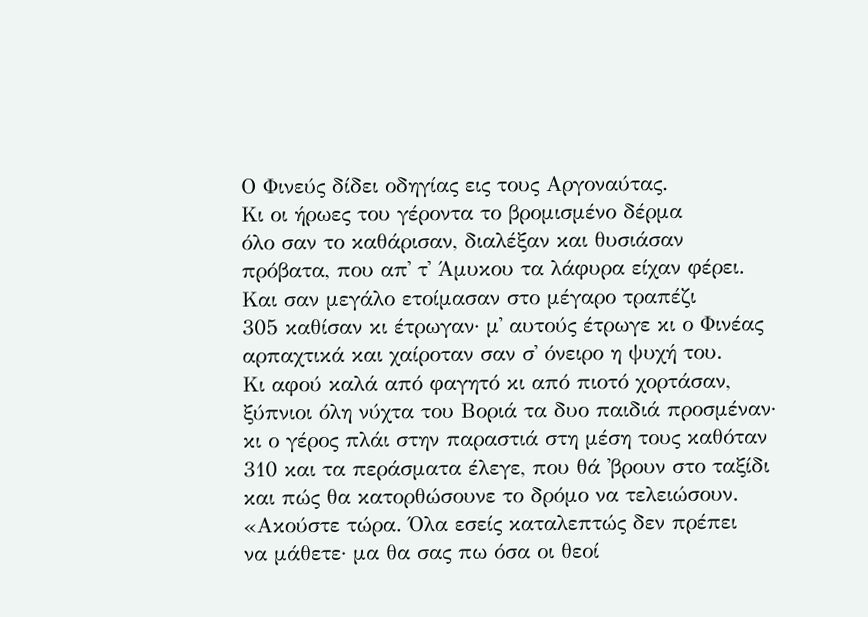Ο Φινεύς δίδει οδηγίας εις τους Αργοναύτας.
Κι οι ήρωες του γέροντα το βρομισμένο δέρμα
όλο σαν το καθάρισαν, διαλέξαν και θυσιάσαν
πρόβατα, που απ᾽ τ᾽ Άμυκου τα λάφυρα είχαν φέρει.
Και σαν μεγάλο ετοίμασαν στο μέγαρο τραπέζι
305 καθίσαν κι έτρωγαν· μ᾽ αυτούς έτρωγε κι ο Φινέας
αρπαχτικά και χαίροταν σαν σ᾽ όνειρο η ψυχή του.
Κι αφού καλά από φαγητό κι από πιοτό χορτάσαν,
ξύπνιοι όλη νύχτα του Βοριά τα δυο παιδιά προσμέναν·
κι ο γέρος πλάι στην παραστιά στη μέση τους καθόταν
310 και τα περάσματα έλεγε, που θά ᾽βρουν στο ταξίδι
και πώς θα κατορθώσουνε το δρόμο να τελειώσουν.
«Ακούστε τώρα. Όλα εσείς καταλεπτώς δεν πρέπει
να μάθετε· μα θα σας πω όσα οι θεοί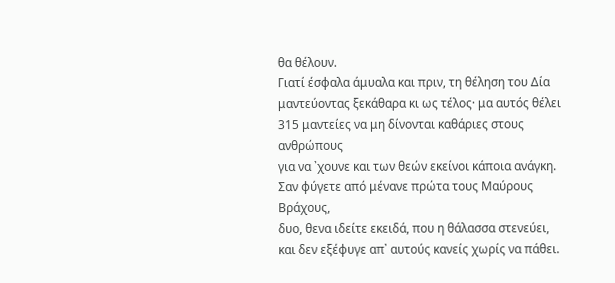θα θέλουν.
Γιατί έσφαλα άμυαλα και πριν, τη θέληση του Δία
μαντεύοντας ξεκάθαρα κι ως τέλος· μα αυτός θέλει
315 μαντείες να μη δίνονται καθάριες στους ανθρώπους
για να ᾽χουνε και των θεών εκείνοι κάποια ανάγκη.
Σαν φύγετε από μένανε πρώτα τους Μαύρους Βράχους,
δυο, θενα ιδείτε εκειδά, που η θάλασσα στενεύει,
και δεν εξέφυγε απ᾽ αυτούς κανείς χωρίς να πάθει.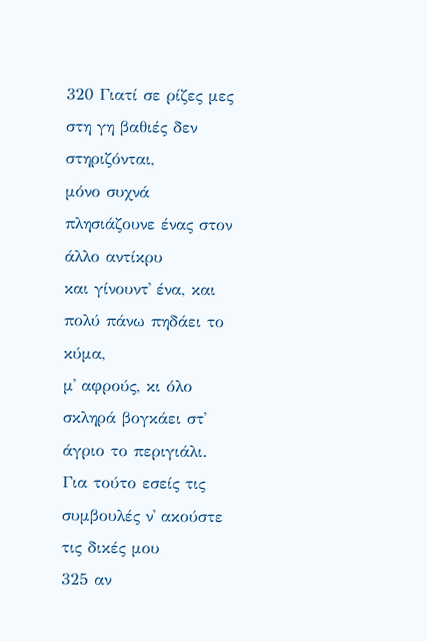320 Γιατί σε ρίζες μες στη γη βαθιές δεν στηριζόνται,
μόνο συχνά πλησιάζουνε ένας στον άλλο αντίκρυ
και γίνουντ᾽ ένα, και πολύ πάνω πηδάει το κύμα,
μ᾽ αφρούς, κι όλο σκληρά βογκάει στ᾽ άγριο το περιγιάλι.
Για τούτο εσείς τις συμβουλές ν᾽ ακούστε τις δικές μου
325 αν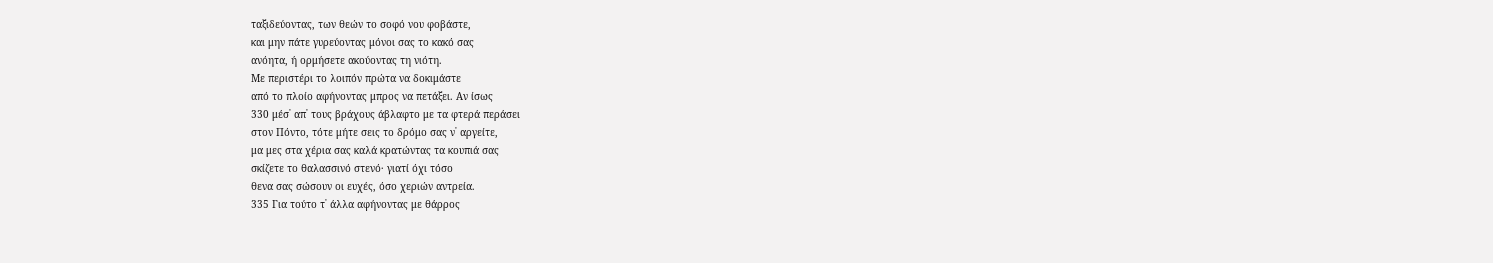ταξιδεύοντας, των θεών το σοφό νου φοβάστε,
και μην πάτε γυρεύοντας μόνοι σας το κακό σας
ανόητα, ή ορμήσετε ακούοντας τη νιότη.
Με περιστέρι το λοιπόν πρώτα να δοκιμάστε
από το πλοίο αφήνοντας μπρος να πετάξει. Αν ίσως
330 μέσ᾽ απ᾽ τους βράχους άβλαφτο με τα φτερά περάσει
στον Πόντο, τότε μήτε σεις το δρόμο σας ν᾽ αργείτε,
μα μες στα χέρια σας καλά κρατώντας τα κουπιά σας
σκίζετε το θαλασσινό στενό· γιατί όχι τόσο
θενα σας σώσουν οι ευχές, όσο χεριών αντρεία.
335 Για τούτο τ᾽ άλλα αφήνοντας με θάρρος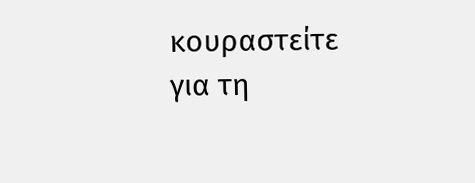κουραστείτε
για τη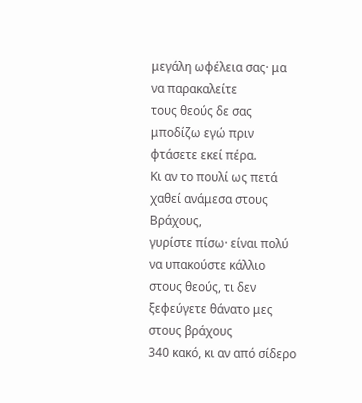μεγάλη ωφέλεια σας· μα να παρακαλείτε
τους θεούς δε σας μποδίζω εγώ πριν φτάσετε εκεί πέρα.
Κι αν το πουλί ως πετά χαθεί ανάμεσα στους Βράχους,
γυρίστε πίσω· είναι πολύ να υπακούστε κάλλιο
στους θεούς, τι δεν ξεφεύγετε θάνατο μες στους βράχους
340 κακό, κι αν από σίδερο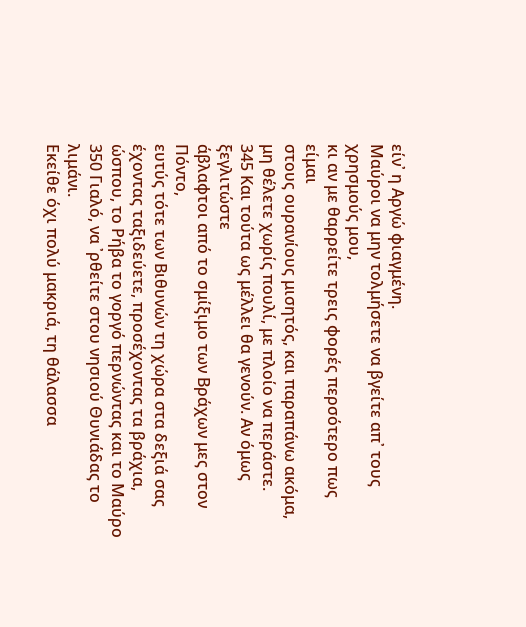είν᾽ η Αργώ φιαγμένη.
Μαύροι να μην τολμήσετε να βγείτε απ᾽ τους χρησμούς μου,
κι αν με θαρρείτε τρεις φορές περσότερο πως είμαι
στους ουρανίους μισητός, και παραπάνω ακόμα,
μη θέλετε χωρίς πουλί, με πλοίο να περάστε.
345 Και τούτα ως μέλλει θα γενούν. Αν όμως ξεγλιτώστε
άβλαφτοι από το σμίξιμο των Βράχων μες στον Πόντο,
ευτύς τότε των Βιθυνών τη χώρα στα δεξιά σας
έχοντας ταξιδεύετε, προσέχοντας τα βράχια,
ώσπου, το Ρήβα το γοργό περνώντας και το Μαύρο
350 Γιαλό, να ᾽ρθείτε στου νησιού Θυνιάδας το λιμάνι.
Εκείθε όχι πολύ μακριά, τη θάλασσα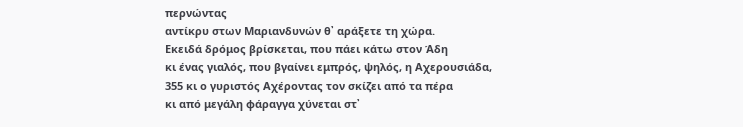περνώντας
αντίκρυ στων Μαριανδυνών θ᾽ αράξετε τη χώρα.
Εκειδά δρόμος βρίσκεται, που πάει κάτω στον Άδη
κι ένας γιαλός, που βγαίνει εμπρός, ψηλός, η Αχερουσιάδα,
355 κι ο γυριστός Αχέροντας τον σκίζει από τα πέρα
κι από μεγάλη φάραγγα χύνεται στ᾽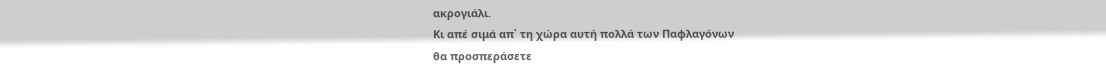ακρογιάλι.
Κι απέ σιμά απ᾽ τη χώρα αυτή πολλά των Παφλαγόνων
θα προσπεράσετε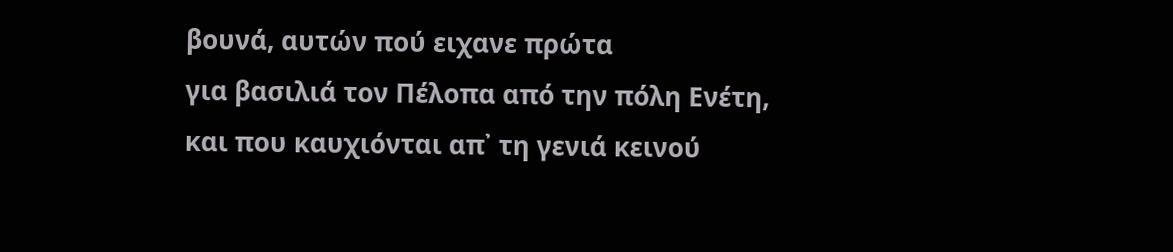βουνά, αυτών πού ειχανε πρώτα
για βασιλιά τον Πέλοπα από την πόλη Ενέτη,
και που καυχιόνται απ᾽ τη γενιά κεινού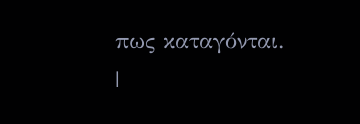πως καταγόνται.
|